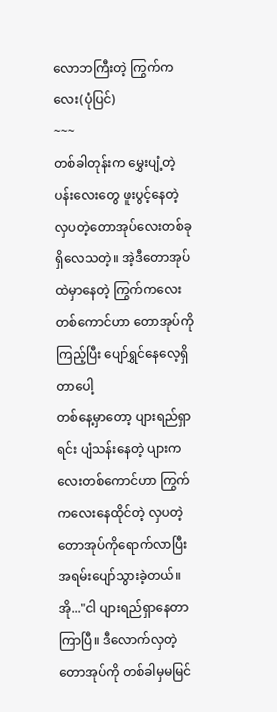လောဘကြီးတဲ့ ကြွက်ကလေး(ပုံပြင်)
~~~
တစ်ခါတုန်းက မွှေးပျံ့တဲ့ပန်းလေးတွေ ဖူးပွင့်နေတဲ့ လှပတဲ့တောအုပ်လေးတစ်ခုရှိလေသတဲ့။ အဲ့ဒီတောအုပ်ထဲမှာနေတဲ့ ကြွက်ကလေးတစ်ကောင်ဟာ တောအုပ်ကိုကြည့်ပြီး ပျော်ရွှင်နေလေ့ရှိတာပေါ့
တစ်နေ့မှာတော့ ပျားရည်ရှာရင်း ပျံသန်းနေတဲ့ ပျားကလေးတစ်ကောင်ဟာ ကြွက်ကလေးနေထိုင်တဲ့ လှပတဲ့တောအုပ်ကိုရောက်လာပြီး အရမ်းပျော်သွားခဲ့တယ်။ အို..."ငါ ပျားရည်ရှာနေတာကြာပြီ။ ဒီလောက်လှတဲ့တောအုပ်ကို တစ်ခါမှမမြင်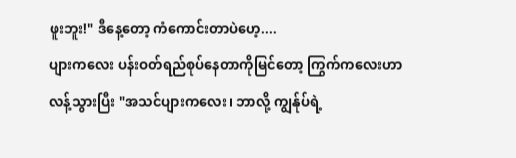ဖူးဘူး!" ဒီနေ့တော့ ကံကောင်းတာပဲဟေ့....
ပျားကလေး ပန်းဝတ်ရည်စုပ်နေတာကိုမြင်တော့ ကြွက်ကလေးဟာ လန့်သွားပြီး "အသင်ပျားကလေး၊ ဘာလို့ ကျွန်ုပ်ရဲ့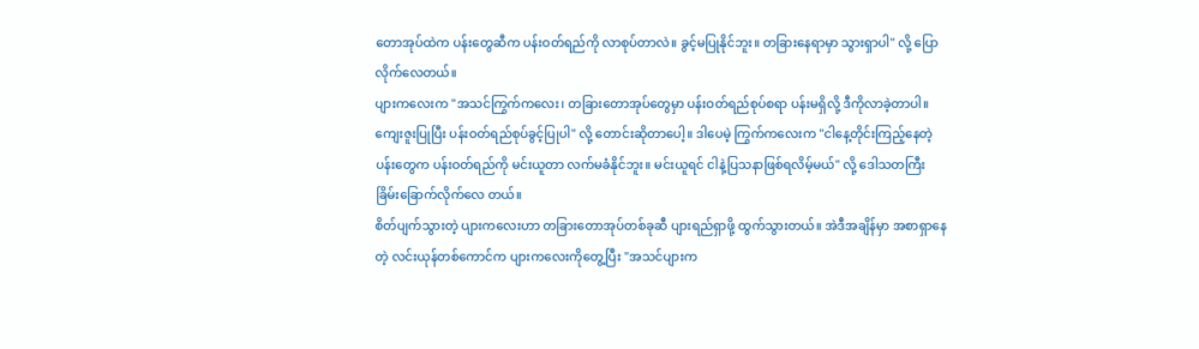တောအုပ်ထဲက ပန်းတွေဆီက ပန်းဝတ်ရည်ကို လာစုပ်တာလဲ။ ခွင့်မပြုနိုင်ဘူး။ တခြားနေရာမှာ သွားရှာပါ" လို့ ပြောလိုက်လေတယ်။
ပျားကလေးက "အသင်ကြွက်ကလေး၊ တခြားတောအုပ်တွေမှာ ပန်းဝတ်ရည်စုပ်စရာ ပန်းမရှိလို့ ဒီကိုလာခဲ့တာပါ။ ကျေးဇူးပြုပြီး ပန်းဝတ်ရည်စုပ်ခွင့်ပြုပါ" လို့ တောင်းဆိုတာပေါ့။ ဒါပေမဲ့ ကြွက်ကလေးက "ငါနေ့တိုင်းကြည့်နေတဲ့ ပန်းတွေက ပန်းဝတ်ရည်ကို မင်းယူတာ လက်မခံနိုင်ဘူး။ မင်းယူရင် ငါနဲ့ပြသနာဖြစ်ရလိမ့်မယ်" လို့ ဒေါသတကြီး ခြိမ်းခြောက်လိုက်လေ တယ်။
စိတ်ပျက်သွားတဲ့ ပျားကလေးဟာ တခြားတောအုပ်တစ်ခုဆီ ပျားရည်ရှာဖို့ ထွက်သွားတယ်။ အဲဒီအချိန်မှာ အစာရှာနေတဲ့ လင်းယုန်တစ်ကောင်က ပျားကလေးကိုတွေ့ပြီး "အသင်ပျားက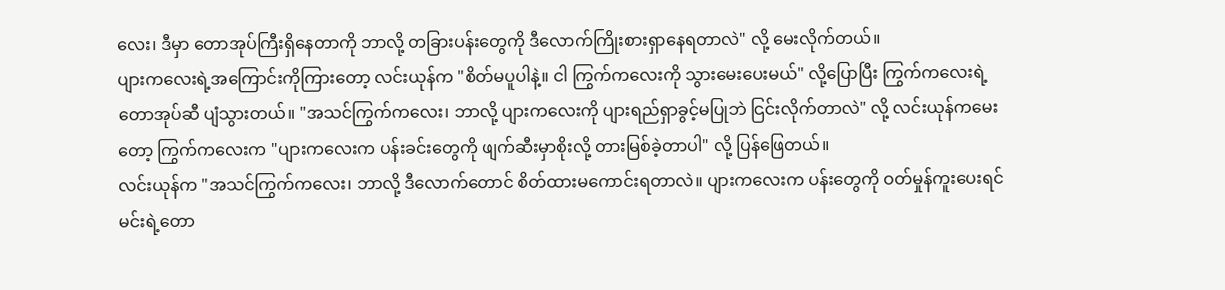လေး၊ ဒီမှာ တောအုပ်ကြီးရှိနေတာကို ဘာလို့ တခြားပန်းတွေကို ဒီလောက်ကြိုးစားရှာနေရတာလဲ" လို့ မေးလိုက်တယ်။
ပျားကလေးရဲ့အကြောင်းကိုကြားတော့ လင်းယုန်က "စိတ်မပူပါနဲ့။ ငါ ကြွက်ကလေးကို သွားမေးပေးမယ်" လို့ပြောပြီး ကြွက်ကလေးရဲ့တောအုပ်ဆီ ပျံသွားတယ်။ "အသင်ကြွက်ကလေး၊ ဘာလို့ ပျားကလေးကို ပျားရည်ရှာခွင့်မပြုဘဲ ငြင်းလိုက်တာလဲ" လို့ လင်းယုန်ကမေးတော့ ကြွက်ကလေးက "ပျားကလေးက ပန်းခင်းတွေကို ဖျက်ဆီးမှာစိုးလို့ တားမြစ်ခဲ့တာပါ" လို့ ပြန်ဖြေတယ်။
လင်းယုန်က "အသင်ကြွက်ကလေး၊ ဘာလို့ ဒီလောက်တောင် စိတ်ထားမကောင်းရတာလဲ။ ပျားကလေးက ပန်းတွေကို ဝတ်မှုန်ကူးပေးရင် မင်းရဲ့တော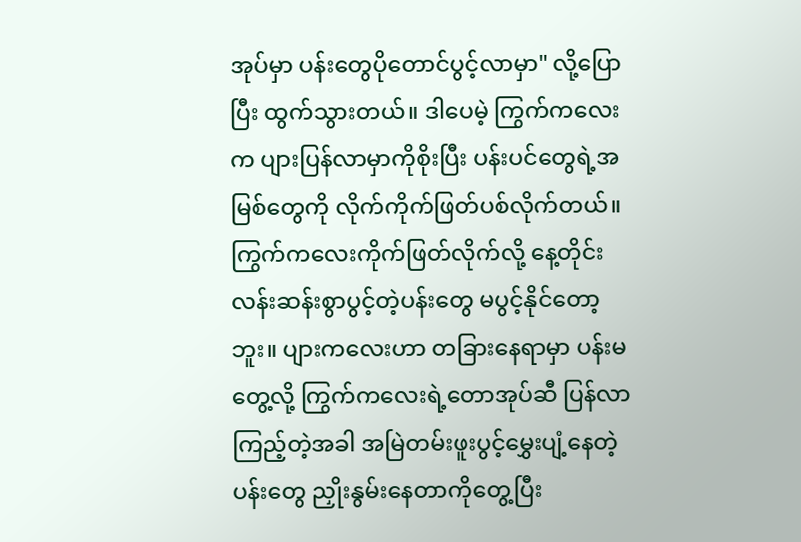အုပ်မှာ ပန်းတွေပိုတောင်ပွင့်လာမှာ" လို့ပြောပြီး ထွက်သွားတယ်။ ဒါပေမဲ့ ကြွက်ကလေးက ပျားပြန်လာမှာကိုစိုးပြီး ပန်းပင်တွေရဲ့အမြစ်တွေကို လိုက်ကိုက်ဖြတ်ပစ်လိုက်တယ်။
ကြွက်ကလေးကိုက်ဖြတ်လိုက်လို့ နေ့တိုင်းလန်းဆန်းစွာပွင့်တဲ့ပန်းတွေ မပွင့်နိုင်တော့ဘူး။ ပျားကလေးဟာ တခြားနေရာမှာ ပန်းမတွေ့လို့ ကြွက်ကလေးရဲ့တောအုပ်ဆီ ပြန်လာကြည့်တဲ့အခါ အမြဲတမ်းဖူးပွင့်မွှေးပျံ့နေတဲ့ပန်းတွေ ညှိုးနွမ်းနေတာကိုတွေ့ပြီး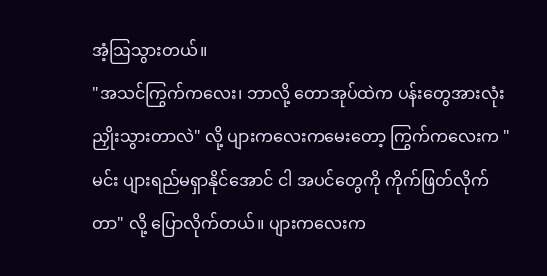အံ့ဩသွားတယ်။
"အသင်ကြွက်ကလေး၊ ဘာလို့ တောအုပ်ထဲက ပန်းတွေအားလုံး ညှိုးသွားတာလဲ" လို့ ပျားကလေးကမေးတော့ ကြွက်ကလေးက "မင်း ပျားရည်မရှာနိုင်အောင် ငါ အပင်တွေကို ကိုက်ဖြတ်လိုက်တာ" လို့ ပြောလိုက်တယ်။ ပျားကလေးက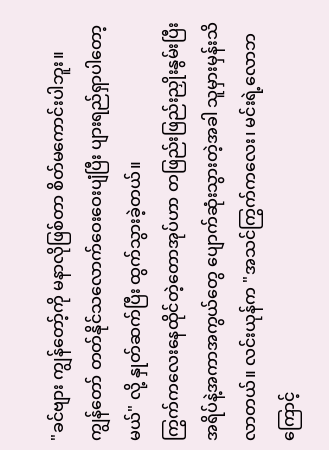"ခင်ဗျား ကျွန်တော့်ကို မနာလိုဖြစ်တာ စိတ်မကောင်းပါဘူး။ ကျွန်တော် တတ်နိုင်သလောက်ဝေးဝေးပျံပြီး ပျားရည်ရှာပါတော့မယ်" လို့ နှုတ်ဆက်ပြီး ထွက်သွားခဲ့တယ်။
ကြွက်ကလေးနေထိုင်တဲ့တောအုပ်ဟာ တဖြည်းဖြည်းညှိုးနွမ်းပြီး အရိပ်နဲ့အကာအကွယ်တွေ ပျောက်ဆုံးသွားတဲ့အခါ သူမှားမှန်းသိလာတယ်။ လင်းယုန်က "အသင်ကြွက်ကလေး၊ မင်းရဲ့လောဘကြောင့်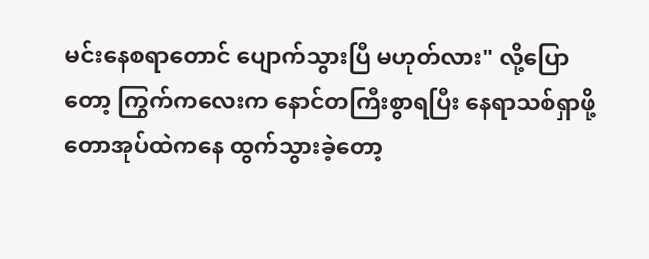မင်းနေစရာတောင် ပျောက်သွားပြီ မဟုတ်လား" လို့ပြောတော့ ကြွက်ကလေးက နောင်တကြီးစွာရပြီး နေရာသစ်ရှာဖို့ တောအုပ်ထဲကနေ ထွက်သွားခဲ့တော့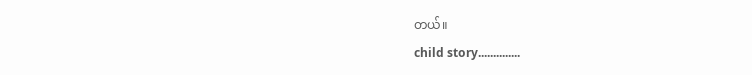တယ်။
child story..............